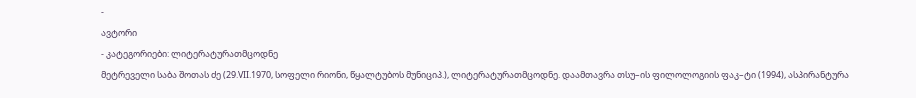-
ავტორი
- კატეგორიები: ლიტერატურათმცოდნე
მეტრეველი საბა შოთას ძე (29.VII.1970, სოფელი რიონი, წყალტუბოს მუნიციპ.), ლიტერატურათმცოდნე. დაამთავრა თსუ–ის ფილოლოგიის ფაკ–ტი (1994), ასპირანტურა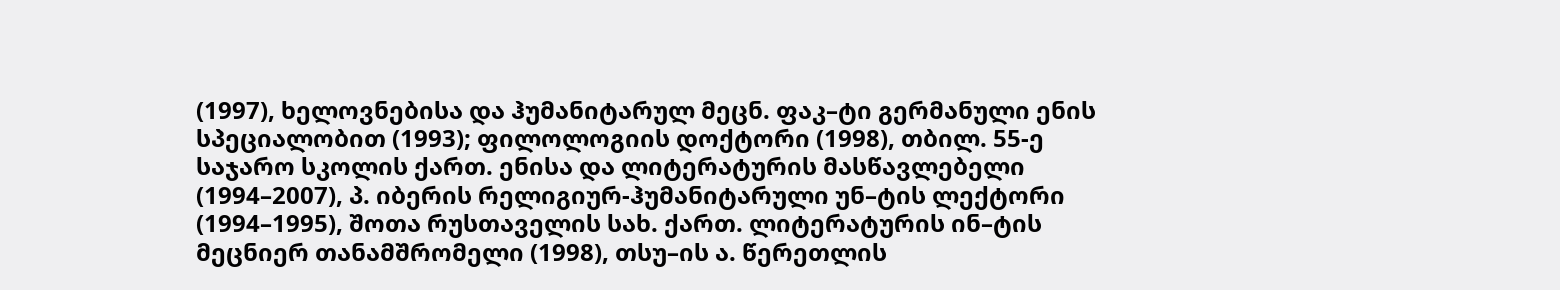(1997), ხელოვნებისა და ჰუმანიტარულ მეცნ. ფაკ–ტი გერმანული ენის სპეციალობით (1993); ფილოლოგიის დოქტორი (1998), თბილ. 55-ე საჯარო სკოლის ქართ. ენისა და ლიტერატურის მასწავლებელი (1994–2007), პ. იბერის რელიგიურ-ჰუმანიტარული უნ–ტის ლექტორი (1994–1995), შოთა რუსთაველის სახ. ქართ. ლიტერატურის ინ–ტის მეცნიერ თანამშრომელი (1998), თსუ–ის ა. წერეთლის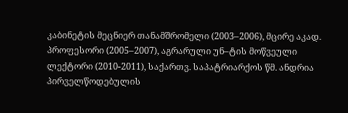კაბინეტის მეცნიერ თანამშრომელი (2003–2006), მცირე აკად. პროფესორი (2005–2007), აგრარული უნ–ტის მოწვეული ლექტორი (2010-2011), საქართვ. საპატრიარქოს წმ. ანდრია პირველწოდებულის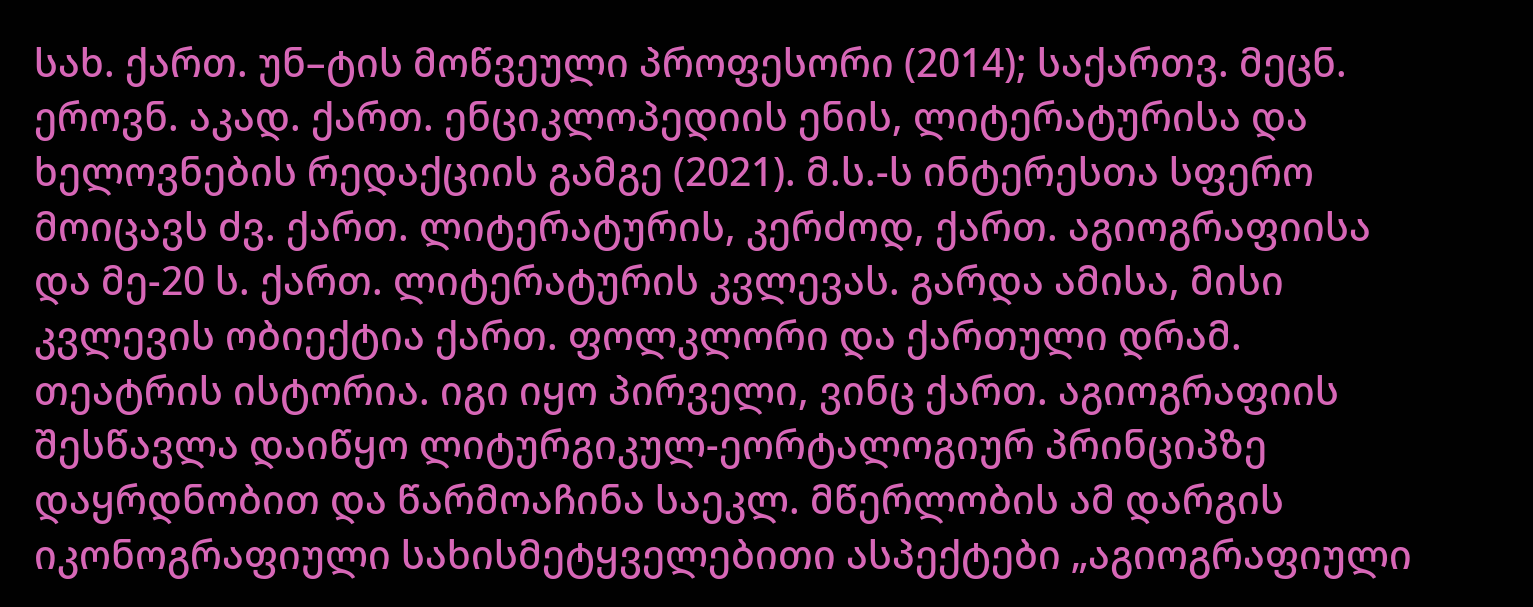სახ. ქართ. უნ–ტის მოწვეული პროფესორი (2014); საქართვ. მეცნ. ეროვნ. აკად. ქართ. ენციკლოპედიის ენის, ლიტერატურისა და ხელოვნების რედაქციის გამგე (2021). მ.ს.-ს ინტერესთა სფერო მოიცავს ძვ. ქართ. ლიტერატურის, კერძოდ, ქართ. აგიოგრაფიისა და მე-20 ს. ქართ. ლიტერატურის კვლევას. გარდა ამისა, მისი კვლევის ობიექტია ქართ. ფოლკლორი და ქართული დრამ. თეატრის ისტორია. იგი იყო პირველი, ვინც ქართ. აგიოგრაფიის შესწავლა დაიწყო ლიტურგიკულ-ეორტალოგიურ პრინციპზე დაყრდნობით და წარმოაჩინა საეკლ. მწერლობის ამ დარგის იკონოგრაფიული სახისმეტყველებითი ასპექტები „აგიოგრაფიული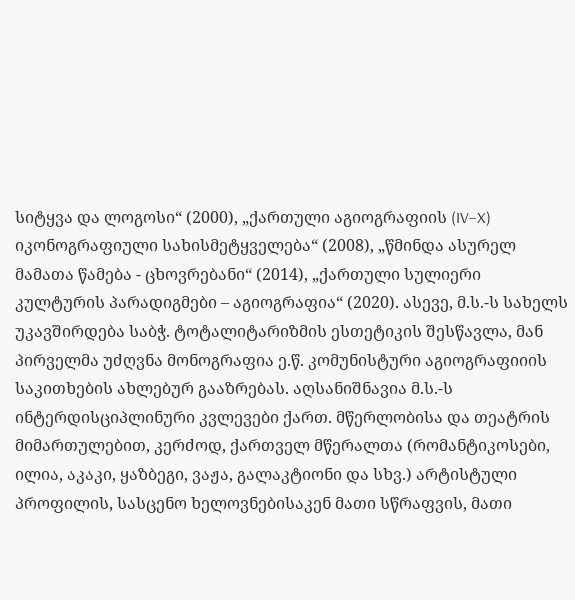სიტყვა და ლოგოსი“ (2000), „ქართული აგიოგრაფიის (IV–X) იკონოგრაფიული სახისმეტყველება“ (2008), „წმინდა ასურელ მამათა წამება - ცხოვრებანი“ (2014), „ქართული სულიერი კულტურის პარადიგმები – აგიოგრაფია“ (2020). ასევე, მ.ს.-ს სახელს უკავშირდება საბჭ. ტოტალიტარიზმის ესთეტიკის შესწავლა, მან პირველმა უძღვნა მონოგრაფია ე.წ. კომუნისტური აგიოგრაფიიის საკითხების ახლებურ გააზრებას. აღსანიშნავია მ.ს.-ს ინტერდისციპლინური კვლევები ქართ. მწერლობისა და თეატრის მიმართულებით, კერძოდ, ქართველ მწერალთა (რომანტიკოსები, ილია, აკაკი, ყაზბეგი, ვაჟა, გალაკტიონი და სხვ.) არტისტული პროფილის, სასცენო ხელოვნებისაკენ მათი სწრაფვის, მათი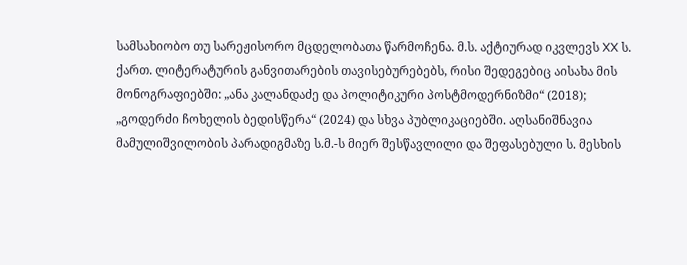სამსახიობო თუ სარეჟისორო მცდელობათა წარმოჩენა. მ.ს. აქტიურად იკვლევს XX ს. ქართ. ლიტერატურის განვითარების თავისებურებებს, რისი შედეგებიც აისახა მის მონოგრაფიებში: „ანა კალანდაძე და პოლიტიკური პოსტმოდერნიზმი“ (2018); „გოდერძი ჩოხელის ბედისწერა“ (2024) და სხვა პუბლიკაციებში. აღსანიშნავია მამულიშვილობის პარადიგმაზე ს.მ.-ს მიერ შესწავლილი და შეფასებული ს. მესხის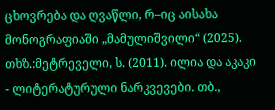ცხოვრება და ღვაწლი, რ–იც აისახა მონოგრაფიაში „მამულიშვილი“ (2025).
თხზ.:მეტრეველი, ს. (2011). ილია და აკაკი - ლიტერატურული ნარკვევები. თბ.,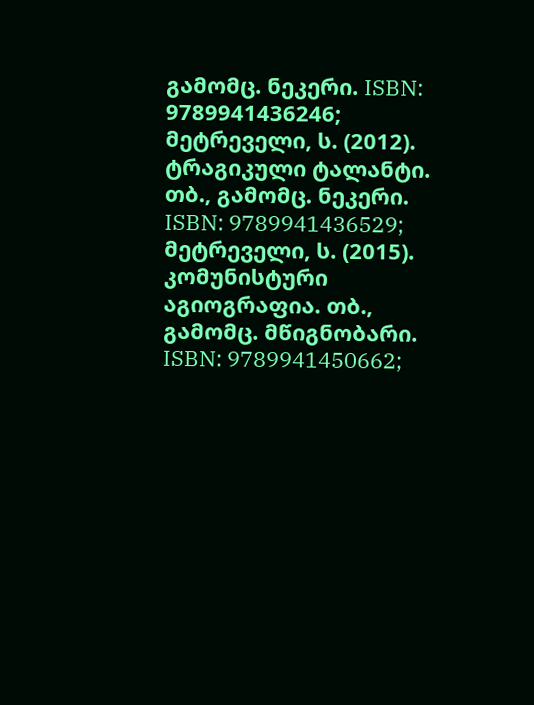გამომც. ნეკერი. ISBN: 9789941436246; მეტრეველი, ს. (2012). ტრაგიკული ტალანტი. თბ., გამომც. ნეკერი. ISBN: 9789941436529; მეტრეველი, ს. (2015). კომუნისტური აგიოგრაფია. თბ., გამომც. მწიგნობარი. ISBN: 9789941450662;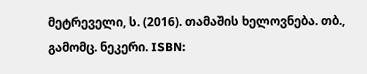მეტრეველი, ს. (2016). თამაშის ხელოვნება. თბ., გამომც. ნეკერი. ISBN: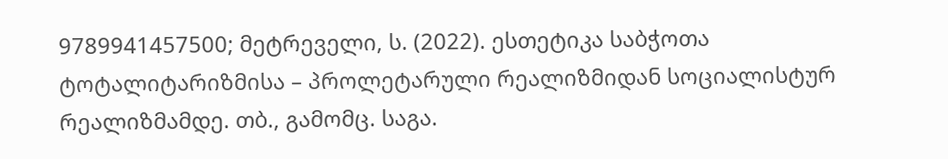9789941457500; მეტრეველი, ს. (2022). ესთეტიკა საბჭოთა ტოტალიტარიზმისა – პროლეტარული რეალიზმიდან სოციალისტურ რეალიზმამდე. თბ., გამომც. საგა.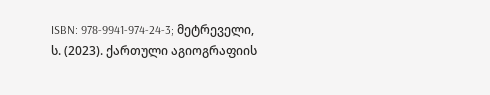ISBN: 978-9941-974-24-3; მეტრეველი, ს. (2023). ქართული აგიოგრაფიის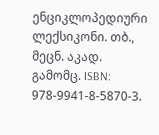ენციკლოპედიური ლექსიკონი. თბ., მეცნ. აკად. გამომც. ISBN: 978-9941-8-5870-3.